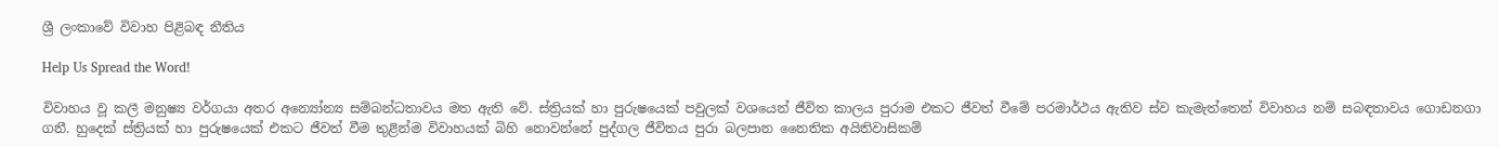ශ්‍රී ලංකාවේ විවාහ පිළිබඳ නීතිය

Help Us Spread the Word!

විවාහය වූ කලී මනුෂ්‍ය වර්ගයා අතර අන්‍යෝන්‍ය සම්බන්ධතාවය මත ඇති වේ. ස්ත්‍රියක් හා පුරුෂයෙක් පවුලක් වශයෙන් ජීවිත කාලය පුරාම එකට ජීවත් වීමේ පරමාර්ථය ඇතිව ස්ව කැමැත්තෙන් විවාහය නම් සබඳතාවය ගොඩනගා ගනී. හුදෙක් ස්ත්‍රියක් හා පුරුෂයෙක් එකට ජීවත් වීම තුළින්ම විවාහයක් බිහි නොවන්නේ පුද්ගල ජීවිතය පුරා බලපාන නෛතික අයිතිවාසිකම්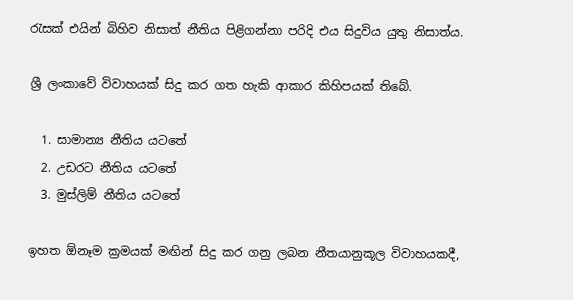රැසක් එයින් බිහිව නිසාත් නීතිය පිළිගන්නා පරිදි එය සිදුවිය යුතු නිසාත්ය.

ශ්‍රී ලංකාවේ විවාහයක් සිදු කර ගත හැකි ආකාර කිහිපයක් තිබේ.

  1. සාමාන්‍ය නීතිය යටතේ
  2. උඩරට නීතිය යටතේ
  3. මුස්ලිම් නීතිය යටතේ

ඉහත ඕනෑම ක්‍රමයක් මඟින් සිදු කර ගනු ලබන නීතයානුකූල විවාහයකදී,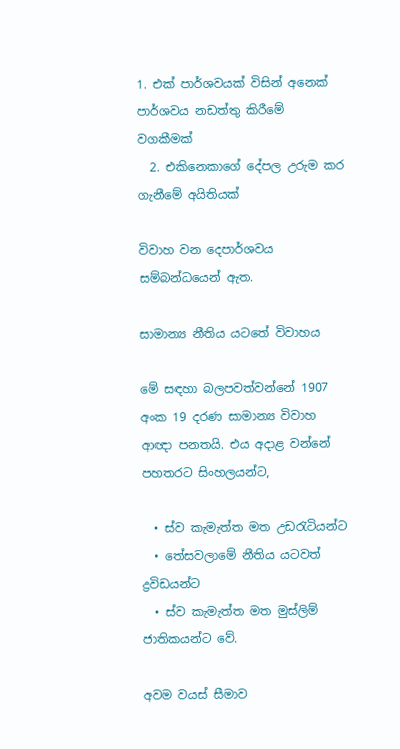1. එක් පාර්ශවයක් විසින් අනෙක් පාර්ශවය නඩත්තු කිරීමේ වගකීමක්
  2. එකිනෙකාගේ දේපල උරුම කර ගැනීමේ අයිතියක්

විවාහ වන දෙපාර්ශවය සම්බන්ධයෙන් ඇත.

සාමාන්‍ය නීතිය යටතේ විවාහය

මේ සඳහා බලපවත්වන්නේ 1907 අංක 19 දරණ සාමාන්‍ය විවාහ ආඥා පනතයි. එය අදාළ වන්නේ පහතරට සිංහලයන්ට,

  • ස්ව කැමැත්ත මත උඩරැටියන්ට
  • තේසවලාමේ නීතිය යටවත් ද්‍රවිඩයන්ට
  • ස්ව කැමැත්ත මත මුස්ලිම් ජාතිකයන්ට වේ.

අවම වයස් සීමාව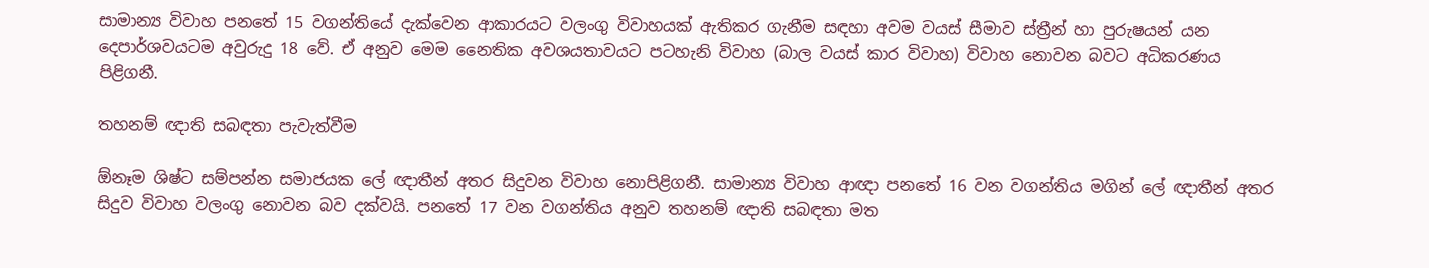සාමාන්‍ය විවාහ පනතේ 15 වගන්තියේ දැක්වෙන ආකාරයට වලංගු විවාහයක් ඇතිකර ගැනීම සඳහා අවම වයස් සීමාව ස්ත්‍රීන් හා පුරුෂයන් යන දෙපාර්ශවයටම අවුරුදු 18 වේ. ඒ අනුව මෙම නෛතික අවශයතාවයට පටහැනි විවාහ (බාල වයස් කාර විවාහ) විවාහ නොවන බවට අධිකරණය පිළිගනී.

තහනම් ඥාති සබඳතා පැවැත්වීම

ඕනෑම ශිෂ්ට සම්පන්න සමාජයක ලේ ඥාතීන් අතර සිදුවන විවාහ නොපිළිගනී. සාමාන්‍ය විවාහ ආඥා පනතේ 16 වන වගන්තිය මගින් ලේ ඥාතීන් අතර සිදුව විවාහ වලංගු නොවන බව දක්වයි. පනතේ 17 වන වගන්තිය අනුව තහනම් ඥාති සබඳතා මත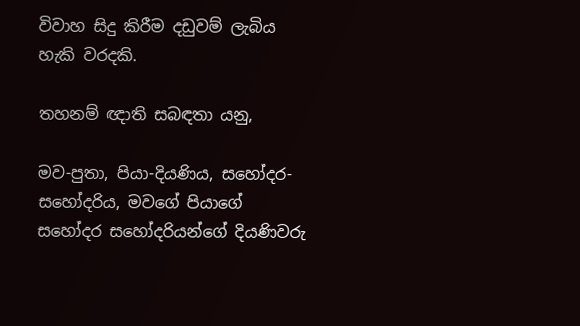විවාහ සිදු කිරීම දඩුවම් ලැබිය හැකි වරදකි.

තහනම් ඥාති සබඳතා යනු,

මව-පුතා, පියා-දියණිය, සහෝදර-සහෝදරිය, මවගේ පියාගේ සහෝදර සහෝදරියන්ගේ දියණිවරු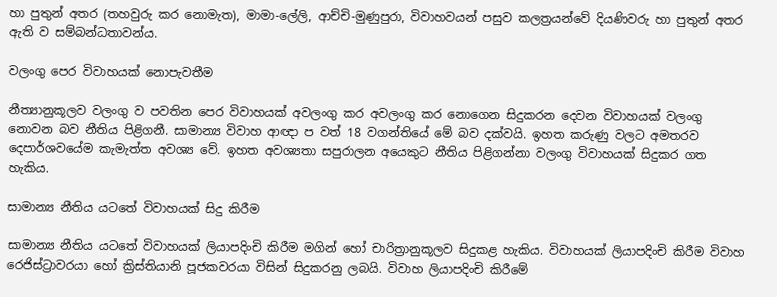හා පුතුන් අතර (තහවුරු කර නොමැත), මාමා-ලේලි, ආච්චි-මුණුපුරා, විවාහවයන් පසුව කලත්‍රයන්වේ දියණිවරු හා පුතුන් අතර ඇති ව සම්බන්ධතාවන්ය.

වලංගු පෙර විවාහයක් නොපැවතීම

නීත්‍යානුකූලව වලංගු ව පවතින පෙර විවාහයක් අවලංගු කර අවලංගු කර නොගෙන සිදුකරන දෙවන විවාහයක් වලංගු නොවන බව නීතිය පිළිගනී. සාමාන්‍ය විවාහ ආඥා ප වත් 18 වගන්තියේ මේ බව දක්වයි. ඉහත කරුණු වලට අමතරව දෙපාර්ශවයේම කැමැත්ත අවශ්‍ය වේ. ඉහත අවශ්‍යතා සපුරාලන අයෙකුට නීතිය පිළිගන්නා වලංගු විවාහයක් සිදුකර ගත හැකිය.

සාමාන්‍ය නීතිය යටතේ විවාහයක් සිදු කිරීම

සාමාන්‍ය නීතිය යටතේ විවාහයක් ලියාපදිංචි කිරීම මගින් හෝ චාරිත්‍රානුකූලව සිදුකළ හැකිය. විවාහයක් ලියාපදිංචි කිරීම විවාහ රෙජිස්ට්‍රාවරයා හෝ ක්‍රිස්තියානි පූජකවරයා විසින් සිදුකරනු ලබයි. විවාහ ලියාපදිංචි කිරීමේ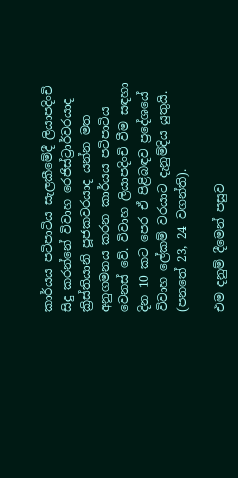කාර්යය පටිපාටිය සැලකීමේදී ලියාපදිංචි සිදු කරන්නේ විවාහ රෙජිස්ට්‍රාර්වරයාද ක්‍රිස්තියානි පූජකවරයාද යන්න මත අනුගමනය කරන කාර්යය පටිපාටිය වෙනස් වේ. විවාහ ලියාපදිංචි වීම සඳහා දින 10 කට පෙර ඒ පිළිබඳව ප්‍රදේශයේ විවාහ ලේකම් වරයාට දැනුම්දිය යුතුයි. (පනතේ 23, 24 වගන්ති).

එම දනුම් දීමෙන් පසුව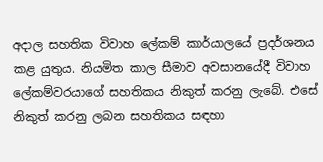අදාල සහතික විවාහ ලේකම් කාර්යාලයේ ප්‍රදර්ශනය කළ යුතුය. නියමිත කාල සීමාව අවසානයේදී විවාහ ලේකම්වරයාගේ සහතිකය නිකුත් කරනු ලැබේ. එසේ නිකුත් කරනු ලබන සහතිකය සඳහා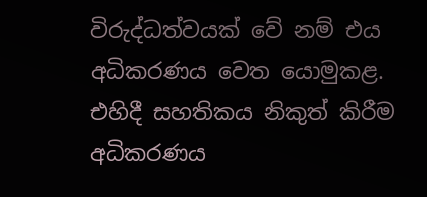විරුද්ධත්වයක් වේ නම් එය අධිකරණය වෙත යොමුකළ. එහිදී සහතිකය නිකුත් කිරීම අධිකරණය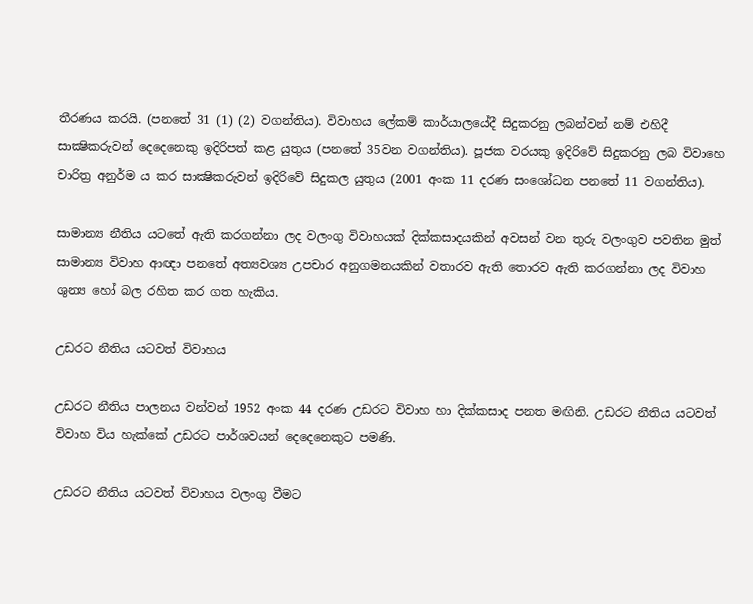තීරණය කරයි. (පනතේ 31 (1) (2) වගන්තිය). විවාහය ලේකම් කාර්යාලයේදී සිදුකරනු ලබන්වන් නම් එහිදී සාක්‍ෂිකරුවන් දෙදෙනෙකු ඉදිරිපත් කළ යුතුය (පනතේ 35වන වගන්තිය). පූජක වරයකු ඉදිරිවේ සිදුකරනු ලබ විවාහෙ චාරිත්‍ර අනුර්ම ය කර සාක්‍ෂිකරුවන් ඉදිරිවේ සිදුකල යුතුය (2001 අංක 11 දරණ සංශෝධන පනතේ 11 වගන්තිය).

සාමාන්‍ය නීතිය යටතේ ඇති කරගන්නා ලද වලංගු විවාහයක් දික්කසාදයකින් අවසන් වන තුරු වලංගුව පවතින මුත් සාමාන්‍ය විවාහ ආඥා පනතේ අත්‍යවශ්‍ය උපචාර අනුගමනයකින් වතාරව ඇති තොරව ඇති කරගන්නා ලද විවාහ ශුන්‍ය හෝ බල රහිත කර ගත හැකිය.

උඩරට නීතිය යටවත් විවාහය

උඩරට නීතිය පාලනය වන්වන් 1952 අංක 44 දරණ උඩරට විවාහ හා දික්කසාද පනත මඟිනි. උඩරට නීතිය යටවත් විවාහ විය හැක්කේ උඩරට පාර්ශවයන් දෙදෙනෙකුට පමණි.

උඩරට නීතිය යටවත් විවාහය වලංගු වීමට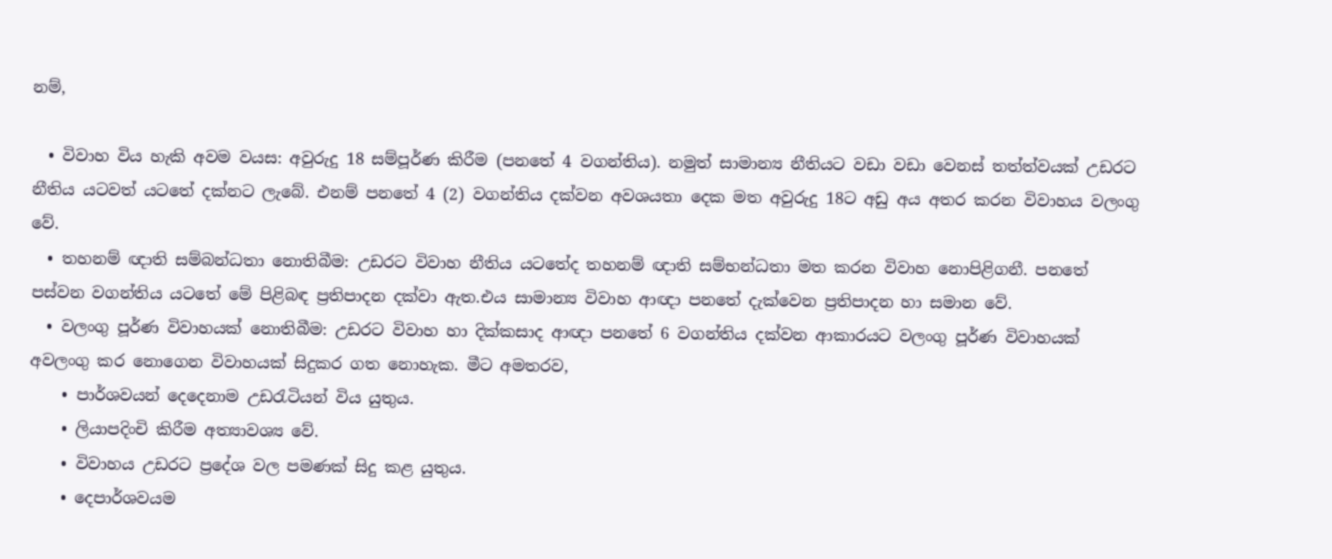නම්,

  • විවාහ විය හැකි අවම වයස: අවුරුදු 18 සම්පූර්ණ කිරීම (පනතේ 4 වගන්තිය). නමුත් සාමාන්‍ය නීතියට වඩා වඩා වෙනස් තත්ත්වයක් උඩරට නීතිය යටවත් යටතේ දක්නට ලැබේ. එනම් පනතේ 4 (2) වගන්තිය දක්වන අවශයතා දෙක මත අවුරුදු 18ට අඩු අය අතර කරන විවාහය වලංගු වේ.
  • තහනම් ඥාති සම්බන්ධතා නොතිබීම: උඩරට විවාහ නීතිය යටතේද තහනම් ඥාති සම්භන්ධතා මත කරන විවාහ නොපිළිගනී. පනතේ පස්වන වගන්තිය යටතේ මේ පිළිබඳ ප්‍රතිපාදන දක්වා ඇත.එය සාමාන්‍ය විවාහ ආඥා පනතේ දැක්වෙන ප්‍රතිපාදන හා සමාන වේ.
  • වලංගු පූර්ණ විවාහයක් නොතිබීම: උඩරට විවාහ හා දික්කසාද ආඥා පනතේ 6 වගන්තිය දක්වන ආකාරයට වලංගු පූර්ණ විවාහයක් අවලංගු කර නොගෙන විවාහයක් සිදුකර ගත නොහැක. මීට අමතරව,
    • පාර්ශවයන් දෙදෙනාම උඩරැටියන් විය යුතුය.
    • ලියාපදිංචි කිරීම අත්‍යාවශ්‍ය වේ.
    • විවාහය උඩරට ප්‍රදේශ වල පමණක් සිදු කළ යුතුය.
    • දෙපාර්ශවයම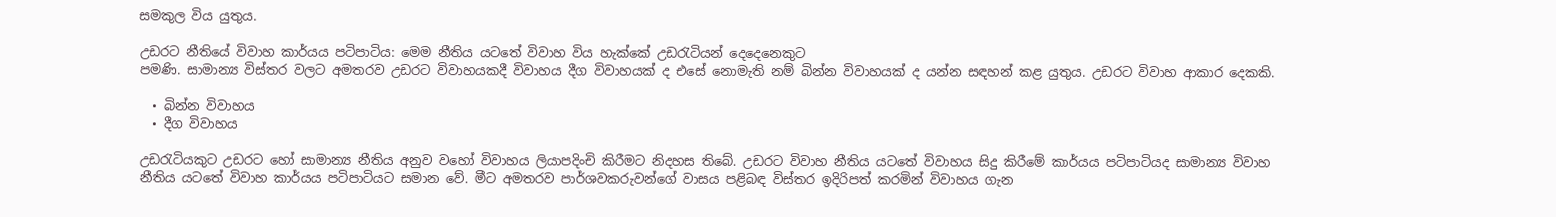සමකුල විය යුතුය.

උඩරට නීතියේ විවාහ කාර්යය පටිපාටිය: මෙම නීතිය යටතේ විවාහ විය හැක්කේ උඩරැටියන් දෙදෙනෙකුට
පමණි. සාමාන්‍ය විස්තර වලට අමතරව උඩරට විවාහයකදී විවාහය දීග විවාහයක් ද එසේ නොමැති නම් බින්න විවාහයක් ද යන්න සඳහන් කළ යුතුය. උඩරට විවාහ ආකාර දෙකකි.

  • බින්න විවාහය
  • දීග විවාහය

උඩරැටියකුට උඩරට හෝ සාමාන්‍ය නීතිය අනුව වහෝ විවාහය ලියාපදිංචි කිරීමට නිදහස තිබේ. උඩරට විවාහ නීතිය යටතේ විවාහය සිදු කිරීමේ කාර්යය පටිපාටියද සාමාන්‍ය විවාහ නීතිය යටතේ විවාහ කාර්යය පටිපාටියට සමාන වේ. මීට අමතරව පාර්ශවකරුවන්ගේ වාසය පළිබඳ විස්තර ඉදිරිපත් කරමින් විවාහය ගැන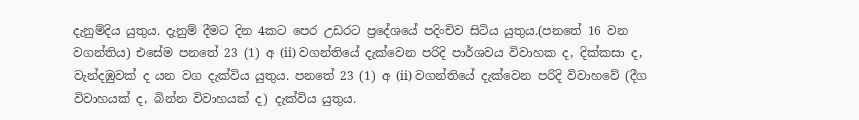දැනුම්දිය යුතුය. දැනුම් දීමට දින 4කට පෙර උඩරට ප්‍රදේශයේ පදිංචිව සිටිය යුතුය.(පනතේ 16 වන වගන්තිය) එසේම පනතේ 23 (1) අ (ii) වගන්තියේ දැක්වෙන පරිදි පාර්ශවය විවාහක ද, දික්කසා ද, වැන්දඹුවක් ද යන වග දැක්විය යුතුය. පනතේ 23 (1) අ (ii) වගන්තියේ දැක්වෙන පරිදි විවාහවේ (දීග විවාහයක් ද, බින්න විවාහයක් ද) දැක්විය යුතුය.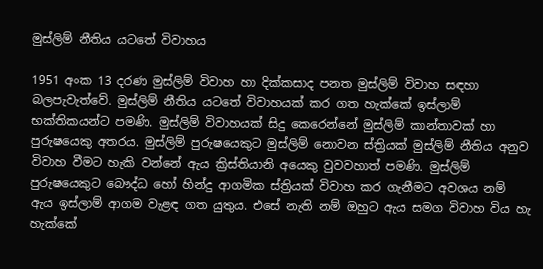මුස්ලිම් නීතිය යටතේ විවාහය

1951 අංක 13 දරණ මුස්ලිම් විවාහ හා දික්කසාද පනත මුස්ලිම් විවාහ සඳහා බලපැවැත්වේ. මුස්ලිම් නීතිය යටතේ විවාහයක් කර ගත හැක්කේ ඉස්ලාම් භක්තිකයන්ට පමණි. මුස්ලිම් විවාහයක් සිදු කෙරෙන්නේ මුස්ලිම් කාන්තාවක් හා පුරුෂයෙකු අතරය. මුස්ලිම් පුරුෂයෙකුට මුස්ලිම් නොවන ස්ත්‍රියක් මුස්ලිම් නීතිය අනුව විවාහ වීමට හැකි වන්නේ ඇය ක්‍රිස්තියානි අයෙකු වුවවහාත් පමණි. මුස්ලිම් පුරුෂයෙකුට බෞද්ධ හෝ හින්දු ආගමික ස්ත්‍රියක් විවාහ කර ගැනීමට අවශය නම් ඇය ඉස්ලාම් ආගම වැළඳ ගත යුතුය. එසේ නැති නම් ඔහුට ඇය සමග විවාහ විය හැ හැක්කේ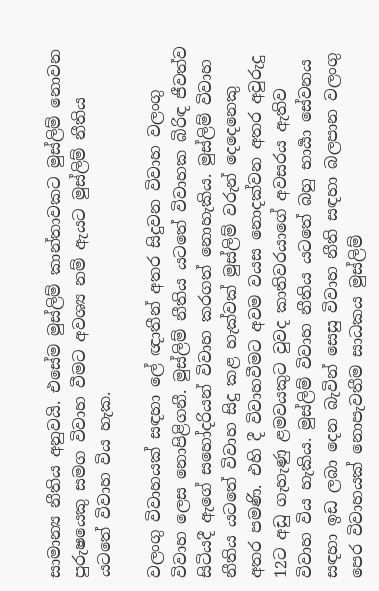සාමාන්‍ය නීතිය අනුවයි. එසේම මුස්ලිම් කාන්තාවකට මුස්ලිම් නොවන පුරුෂයෙකු සමග විවාහ වීමට අවශ්‍ය නම් ඇයට මුස්ලිම් නීතිය යටතේ විවාහ විය හැක.

වලංගු විවාහයක් සඳහා ලේ ඥාතීන් අතර සිදුවන විවාහ වලංගු විවාහ ලෙස නොපිළිගනී. මුස්ලිම් නීතිය යටතේ විවාහක බිරිඳ ජීවත්ව සිටියදී ඇගේ සහෝදරියන් විවාහ කරගත් නොහැකිය. මුස්ලිම් විවාහ නීතිය යටතේ විවාහ සිදු කළ හැක්වක් මුස්ලිම් වරුන් දෙදෙනෙකු අතර පමණි. එහි දී විවාහවීමට අවම වයස නොදක්වන අතර අවුරුදු 12ට අඩු ගැහැණු ළමවයකුට වුවද කාතිවරයාගේ අවසරය ඇතිව විවාහ විය හැකිය. මුස්ලිම් විවාහ නීතිය යටතේ බහු භාර්‍යා සේවනය සඳහා ඉඩ ලබා දෙන බැවින් සෙසු විවාහ නීති සඳහා බලපාන වලංගු පෙර විවාහයක් නොපැවතීම සාධකය මුස්ලිම්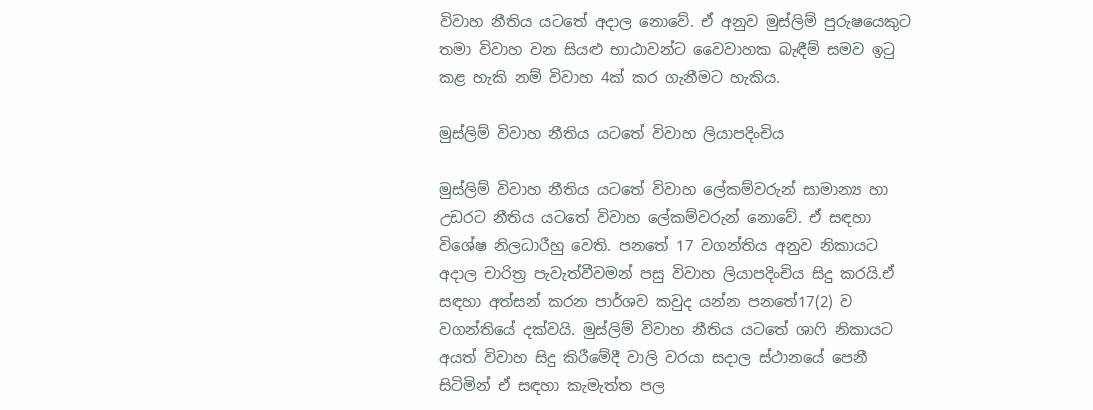විවාහ නීතිය යටතේ අදාල නොවේ. ඒ අනුව මුස්ලිම් පුරුෂයෙකුට තමා විවාහ වන සියළු භාඨාවන්ට වෛවාහක බැඳීම් සමව ඉටු කළ හැකි නම් විවාහ 4ක් කර ගැනීමට හැකිය.

මුස්ලිම් විවාහ නීතිය යටතේ විවාහ ලියාපදිංචිය

මුස්ලිම් විවාහ නීතිය යටතේ විවාහ ලේකම්වරුන් සාමාන්‍ය හා උඩරට නීතිය යටතේ විවාහ ලේකම්වරුන් නොවේ. ඒ සඳහා විශේෂ නිලධාරීහු වෙති. පනතේ 17 වගන්තිය අනුව නිකායට අදාල චාරිත්‍ර පැවැත්වීවමන් පසු විවාහ ලියාපදිංචිය සිදු කරයි.ඒ සඳහා අත්සන් කරන පාර්ශව කවුද යන්න පනතේ17(2) ව වගන්තියේ දක්වයි. මුස්ලිම් විවාහ නීතිය යටතේ ශාෆි නිකායට අයත් විවාහ සිදු කිරීමේදී වාලි වරයා සදාල ස්ථානයේ පෙනී සිටිමින් ඒ සඳහා කැමැත්ත පල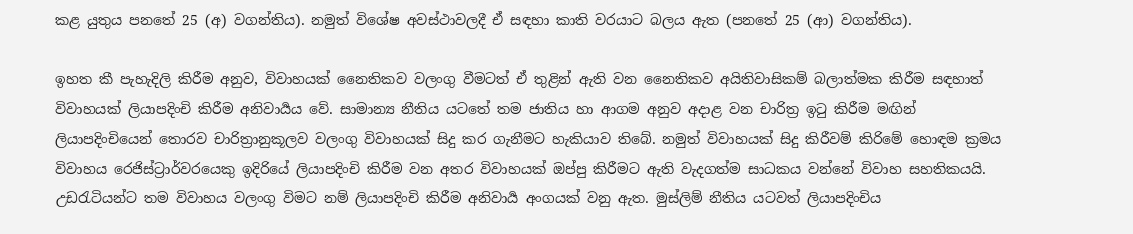කළ යුතුය පනතේ 25 (අ) වගන්තිය). නමුත් විශේෂ අවස්ථාවලදී ඒ සඳහා කාති වරයාට බලය ඇත (පනතේ 25 (ආ) වගන්තිය).

ඉහත කී පැහැදිලි කිරීම අනුව, විවාහයක් නෛතිකව වලංගු වීමටත් ඒ තුළින් ඇති වන නෛතිකව අයිතිවාසිකම් බලාත්මක කිරීම සඳහාත් විවාහයක් ලියාපදිංචි කිරීම අනිවාර්‍යය වේ. සාමාන්‍ය නීතිය යටතේ තම ජාතිය හා ආගම අනුව අදාළ වන චාරිත්‍ර ඉටු කිරීම මඟින් ලියාපදිංචියෙන් තොරව චාරිත්‍රානුකූලව වලංගු විවාහයක් සිදු කර ගැනීමට හැකියාව තිබේ. නමුත් විවාහයක් සිදු කිරීවම් කිරිමේ හොඳම ක්‍රමය විවාහය රෙජිස්ට්‍රාර්වරයෙකු ඉදිරියේ ලියාපදිංචි කිරීම වන අතර විවාහයක් ඔප්පු කිරීමට ඇති වැදගත්ම සාධකය වන්නේ විවාහ සහතිකයයි. උඩරැටියන්ට තම විවාහය වලංගු විමට නම් ලියාපදිංචි කිරීම අනිවාර්‍ය අංගයක් වනු ඇත. මුස්ලිම් නීතිය යටවත් ලියාපදිංචිය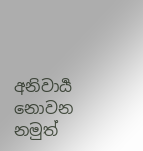අනිවාර්‍ය නොවන නමුත්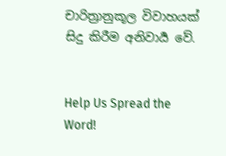චාරිත්‍රානුකූල විවාහයක් සිදු කිරීම අනිවාර්‍ය වේ.


Help Us Spread the Word!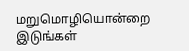மறுமொழியொன்றை இடுங்கள்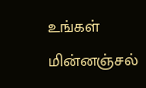உங்கள் மின்னஞ்சல்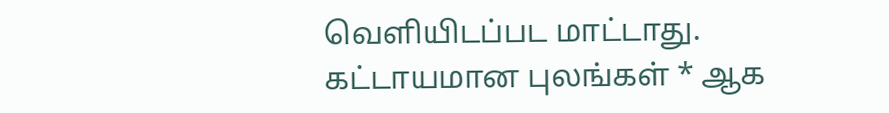வௌியிடப்பட மாட்டாது. கட்டாயமான புலங்கள் * ஆக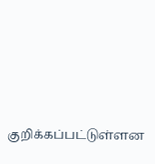குறிக்கப்பட்டுள்ளன